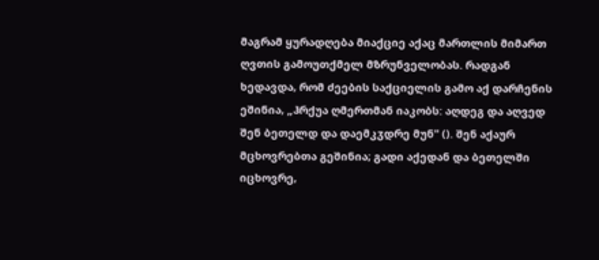მაგრამ ყურადღება მიაქციე აქაც მართლის მიმართ ღვთის გამოუთქმელ მზრუნველობას. რადგან ხედავდა, რომ ძეების საქციელის გამო აქ დარჩენის ეშინია, „ჰრქუა ღმერთმან იაკობს: აღდეგ და აღვედ შენ ბეთელდ და დაემკჳდრე მუნ" (). შენ აქაურ მცხოვრებთა გეშინია; გადი აქედან და ბეთელში იცხოვრე,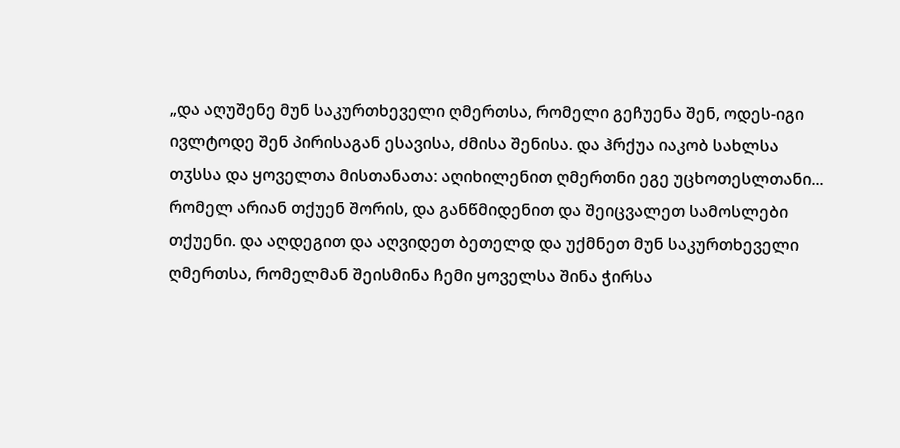„და აღუშენე მუნ საკურთხეველი ღმერთსა, რომელი გეჩუენა შენ, ოდეს-იგი ივლტოდე შენ პირისაგან ესავისა, ძმისა შენისა. და ჰრქუა იაკობ სახლსა თჳსსა და ყოველთა მისთანათა: აღიხილენით ღმერთნი ეგე უცხოთესლთანი... რომელ არიან თქუენ შორის, და განწმიდენით და შეიცვალეთ სამოსლები თქუენი. და აღდეგით და აღვიდეთ ბეთელდ და უქმნეთ მუნ საკურთხეველი ღმერთსა, რომელმან შეისმინა ჩემი ყოველსა შინა ჭირსა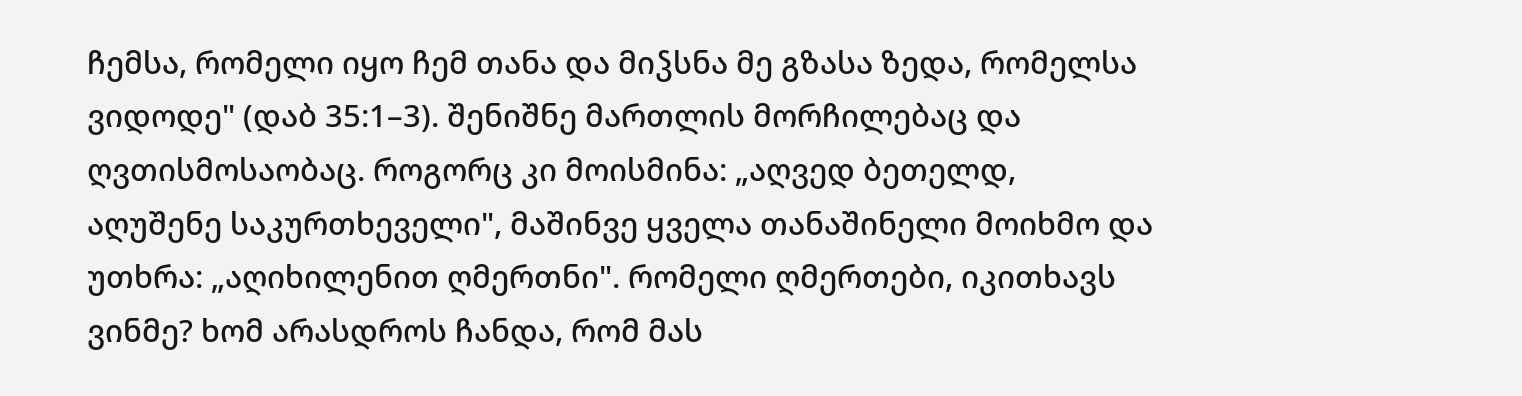ჩემსა, რომელი იყო ჩემ თანა და მიჴსნა მე გზასა ზედა, რომელსა ვიდოდე" (დაბ 35:1–3). შენიშნე მართლის მორჩილებაც და ღვთისმოსაობაც. როგორც კი მოისმინა: „აღვედ ბეთელდ, აღუშენე საკურთხეველი", მაშინვე ყველა თანაშინელი მოიხმო და უთხრა: „აღიხილენით ღმერთნი". რომელი ღმერთები, იკითხავს ვინმე? ხომ არასდროს ჩანდა, რომ მას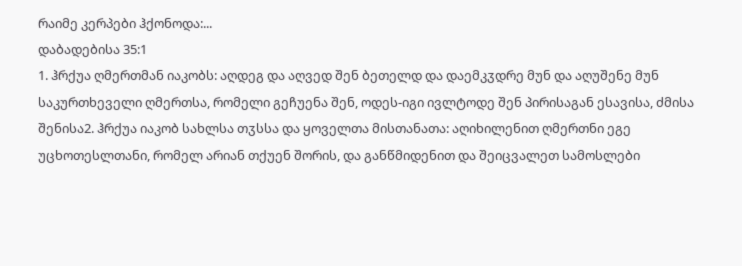რაიმე კერპები ჰქონოდა:...
დაბადებისა 35:1
1. ჰრქუა ღმერთმან იაკობს: აღდეგ და აღვედ შენ ბეთელდ და დაემკჳდრე მუნ და აღუშენე მუნ საკურთხეველი ღმერთსა, რომელი გეჩუენა შენ, ოდეს-იგი ივლტოდე შენ პირისაგან ესავისა, ძმისა შენისა2. ჰრქუა იაკობ სახლსა თჳსსა და ყოველთა მისთანათა: აღიხილენით ღმერთნი ეგე უცხოთესლთანი, რომელ არიან თქუენ შორის, და განწმიდენით და შეიცვალეთ სამოსლები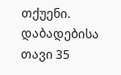თქუენი.
დაბადებისა თავი 35